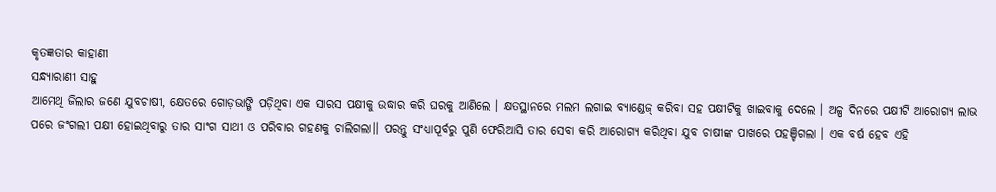କୃତଜ୍ଞତାର କାହାଣୀ
ସନ୍ଧ୍ୟାରାଣୀ ସାହୁ
ଆମେଥି ଜିଲାର ଜଣେ ଯୁବଚାଷୀ, କ୍ଷେତରେ ଗୋଡ଼ଭାଙ୍ଗି ପଡ଼ିଥିବା ଏକ ସାରସ ପକ୍ଷୀକୁ ଉଦ୍ଧାର କରି ଘରକୁ ଆଣିଲେ । କ୍ଷତସ୍ଥାନରେ ମଲମ ଲଗାଇ ବ୍ୟାଣ୍ଡେଜ୍ କରିବା ସହ ପକ୍ଷୀଟିକୁ ଖାଇବାକୁ ଦେଲେ । ଅଳ୍ପ ଦିନରେ ପକ୍ଷୀଟି ଆରୋଗ୍ୟ ଲାଭ ପରେ ଜଂଗଲୀ ପକ୍ଷୀ ହୋଇଥିବାରୁ ତାର ସାଂଗ ସାଥୀ ଓ ପରିବାର ଗହଣକୁ ଚାଲିଗଲା।। ପରନ୍ତୁ ସଂଧ୍ୟାପୂର୍ବରୁ ପୁଣି ଫେରିଆସି ତାର ସେବା କରି ଆରୋଗ୍ୟ କରିଥିବା ଯୁବ ଚାଷୀଙ୍କ ପାଖରେ ପହଞ୍ଚିଗଲା । ଏକ ବର୍ଷ ହେବ ଏହି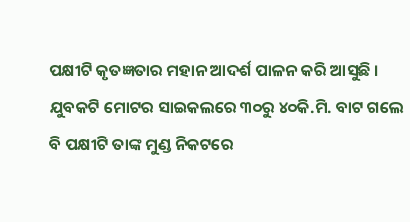ପକ୍ଷୀଟି କୃତଜ୍ଞତାର ମହାନ ଆଦର୍ଶ ପାଳନ କରି ଆସୁଛି । ଯୁବକଟି ମୋଟର ସାଇକଲରେ ୩୦ରୁ ୪୦କି.ମି. ବାଟ ଗଲେ ବି ପକ୍ଷୀଟି ତାଙ୍କ ମୁଣ୍ଡ ନିକଟରେ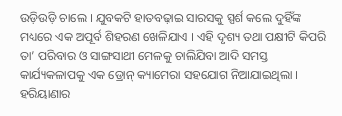ଉଡ଼ିଉଡ଼ି ଚାଲେ । ଯୁବକଟି ହାତବଢ଼ାଇ ସାରସକୁ ସ୍ପର୍ଶ କଲେ ଦୁହିଁଙ୍କ ମଧ୍ୟରେ ଏକ ଅପୂର୍ବ ଶିହରଣ ଖେଳିଯାଏ । ଏହି ଦୃଶ୍ୟ ତଥା ପକ୍ଷୀଟି କିପରି ତା’ ପରିବାର ଓ ସାଙ୍ଗସାଥୀ ମେଳକୁ ଚାଲିଯିବା ଆଦି ସମସ୍ତ କାର୍ଯ୍ୟକଳାପକୁ ଏକ ଡ୍ରୋନ୍ କ୍ୟାମେରା ସହଯୋଗ ନିଆଯାଇଥିଲା ।
ହରିୟାଣାର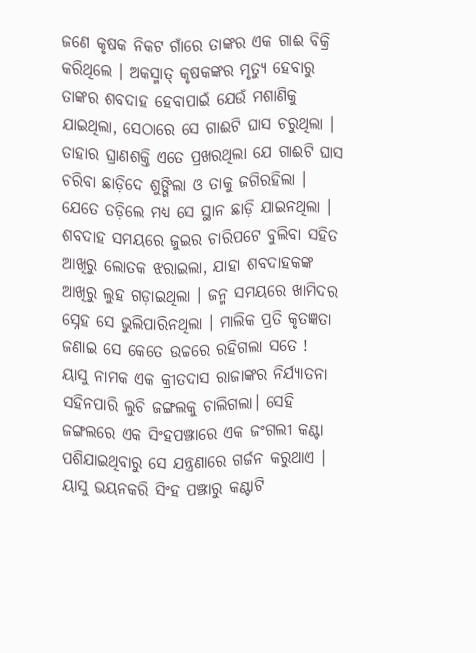ଜଣେ କୃଷକ ନିକଟ ଗାଁରେ ତାଙ୍କର ଏକ ଗାଈ ବିକ୍ରି କରିଥିଲେ । ଅକସ୍ମାତ୍ କୃଷକଙ୍କର ମୃତ୍ୟୁ ହେବାରୁ ତାଙ୍କର ଶବଦାହ ହେବାପାଇଁ ଯେଉଁ ମଶାଣିକୁ ଯାଇଥିଲା, ସେଠାରେ ସେ ଗାଈଟି ଘାସ ଚରୁଥିଲା । ତାହାର ଘ୍ରାଣଶକ୍ତି ଏତେ ପ୍ରଖରଥିଲା ଯେ ଗାଈଟି ଘାସ ଚରିବା ଛାଡ଼ିଦେ ଶୁଙ୍ଗିଲା ଓ ତାକୁ ଜଗିରହିଲା । ଯେତେ ତଡ଼ିଲେ ମଧ୍ୟ ସେ ସ୍ଥାନ ଛାଡ଼ି ଯାଇନଥିଲା । ଶବଦାହ ସମୟରେ ଜୁଇର ଚାରିପଟେ ବୁଲିବା ସହିତ ଆଖିରୁ ଲୋତକ ଝରାଇଲା, ଯାହା ଶବଦାହକଙ୍କ ଆଖିରୁ ଲୁହ ଗଡ଼ାଇଥିଲା । ଜନ୍ମ ସମୟରେ ଖାମିଦର ସ୍ନେହ ସେ ଭୁଲିପାରିନଥିଲା । ମାଲିକ ପ୍ରତି କୃତଜ୍ଞତା ଜଣାଇ ସେ କେତେ ଉଚ୍ଚରେ ରହିଗଲା ସତେ !
ୟାସୁ ନାମକ ଏକ କ୍ରୀତଦାସ ରାଜାଙ୍କର ନିର୍ଯ୍ୟାତନା ସହିନପାରି ଲୁଚି ଜଙ୍ଗଲକୁ ଚାଲିଗଲା। ସେହି ଜଙ୍ଗଲରେ ଏକ ସିଂହପଞ୍ଝାରେ ଏକ ଜଂଗଲୀ କଣ୍ଟା ପଶିଯାଇଥିବାରୁ ସେ ଯନ୍ତ୍ରଣାରେ ଗର୍ଜନ କରୁଥାଏ । ୟାସୁ ଭୟନକରି ସିଂହ ପଞ୍ଝାରୁ କଣ୍ଟାଟି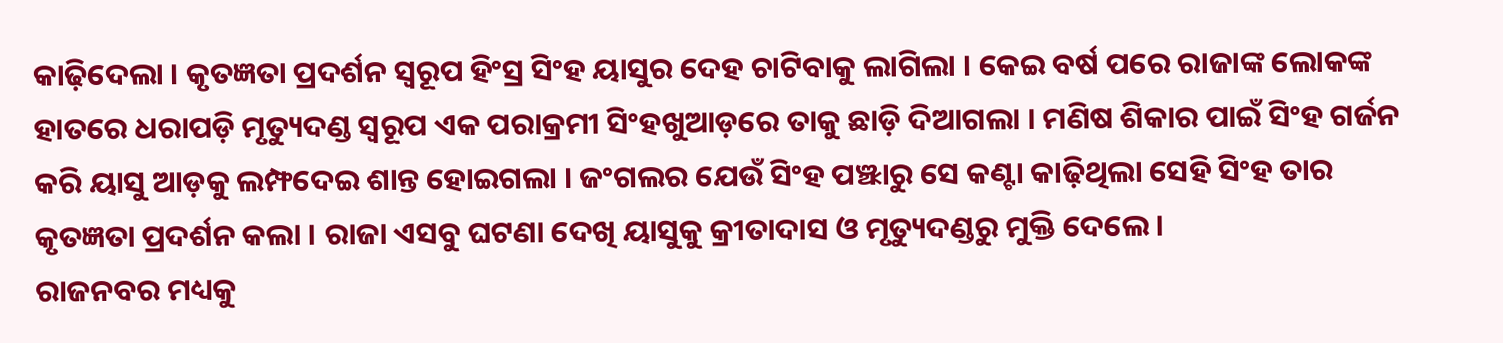କାଢ଼ିଦେଲା । କୃତଜ୍ଞତା ପ୍ରଦର୍ଶନ ସ୍ୱରୂପ ହିଂସ୍ର ସିଂହ ୟାସୁର ଦେହ ଚାଟିବାକୁ ଲାଗିଲା । କେଇ ବର୍ଷ ପରେ ରାଜାଙ୍କ ଲୋକଙ୍କ ହାତରେ ଧରାପଡ଼ି ମୃତ୍ୟୁଦଣ୍ଡ ସ୍ୱରୂପ ଏକ ପରାକ୍ରମୀ ସିଂହଖୁଆଡ଼ରେ ତାକୁ ଛାଡ଼ି ଦିଆଗଲା । ମଣିଷ ଶିକାର ପାଇଁ ସିଂହ ଗର୍ଜନ କରି ୟାସୁ ଆଡ଼କୁ ଲମ୍ଫଦେଇ ଶାନ୍ତ ହୋଇଗଲା । ଜଂଗଲର ଯେଉଁ ସିଂହ ପଞ୍ଝାରୁ ସେ କଣ୍ଟା କାଢ଼ିଥିଲା ସେହି ସିଂହ ତାର କୃତଜ୍ଞତା ପ୍ରଦର୍ଶନ କଲା । ରାଜା ଏସବୁ ଘଟଣା ଦେଖି ୟାସୁକୁ କ୍ରୀତାଦାସ ଓ ମୃତ୍ୟୁଦଣ୍ଡରୁ ମୁକ୍ତି ଦେଲେ।
ରାଜନବର ମଧ୍ୟକୁ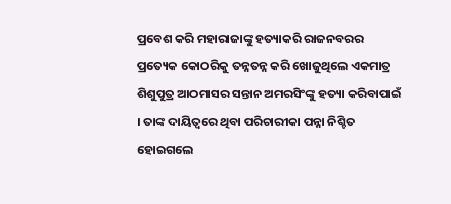ପ୍ରବେଶ କରି ମହାରାଜାଙ୍କୁ ହତ୍ୟାକରି ରାଜନବରର ପ୍ରତ୍ୟେକ କୋଠରିକୁ ତନ୍ନତନ୍ନ କରି ଖୋଜୁଥିଲେ ଏକମାତ୍ର ଶିଶୁପୁତ୍ର ଆଠମାସର ସନ୍ତାନ ଅମରସିଂଙ୍କୁ ହତ୍ୟା କରିବାପାଇଁ । ତାଙ୍କ ଦାୟିତ୍ୱରେ ଥିବା ପରିଚାରୀକା ପନ୍ନା ନିଶ୍ଚିତ ହୋଇଗଲେ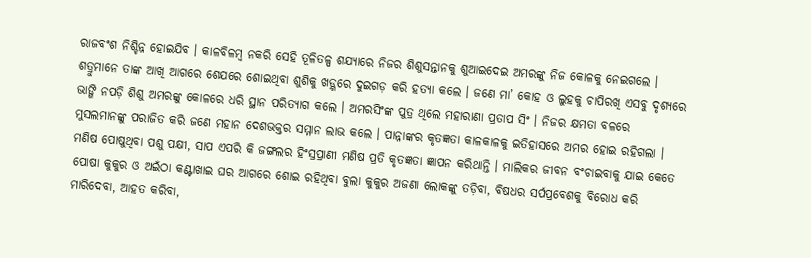ରାଜବଂଶ ନିଶ୍ଚିନ୍ନ ହୋଇଯିବ । କାଳବିଳମ୍ୱ ନକରି ସେହି ତୂଳିତଳ୍ପ ଶଯ୍ୟାରେ ନିଜର ଶିଶୁସନ୍ତାନକୁ ଶୁଆଇଦେଇ ଅମରଙ୍କୁ ନିଜ କୋଳକୁ ନେଇଗଲେ । ଶତ୍ରୁମାନେ ତାଙ୍କ ଆଖି ଆଗରେ ଶେଯରେ ଶୋଇଥିବା ଶୁଶିକୁ ଖଡ଼୍ଗରେ ଦୁଇଗଡ଼ କରି ହତ୍ୟା କଲେ । ଜଣେ ମା’ କୋହ ଓ ଲୁହକୁ ଚାପିରଖି ଏସବୁ ଦୃଶ୍ୟରେ ଭାଙ୍ଗି ନପଡ଼ି ଶିଶୁ ଅମରଙ୍କୁ କୋଳରେ ଧରି ସ୍ଥାନ ପରିତ୍ୟାଗ କଲେ । ଅମରସିଂଙ୍କ ପୁତ୍ର ଥିଲେ ମହାରାଣା ପ୍ରତାପ ସିଂ । ନିଜର କ୍ଷମତା ବଳରେ ମୁସଲମାନଙ୍କୁ ପରାଜିତ କରି ଜଣେ ମହାନ ଦେଶଭକ୍ତର ସମ୍ମାନ ଲାଭ କଲେ । ପାନ୍ନାଙ୍କର କୃତଜ୍ଞତା କାଳକାଳକୁ ଇତିହାସରେ ଅମର ହୋଇ ରହିଗଲା ।
ମଣିଷ ପୋଷୁଥିବା ପଶୁ ପକ୍ଷୀ, ସାପ ଏପରି କି ଜଙ୍ଗଲର ହିଂସ୍ରପ୍ରାଣୀ ମଣିଷ ପ୍ରତି କୃତଜ୍ଞତା ଜ୍ଞାପନ କରିଥାନ୍ତି । ମାଲିକର ଜୀବନ ବଂଚାଇବାକୁ ଯାଇ କେତେ ପୋଷା କୁକୁର ଓ ଅଇଁଠା କଣ୍ଟାଖାଇ ଘର ଆଗରେ ଶୋଇ ରହିଥିବା ବୁଲା କୁକୁର ଅଜଣା ଲୋକଙ୍କୁ ତଡ଼ିବା, ବିଷଧର ସର୍ପପ୍ରବେଶକୁ ବିରୋଧ କରି ମାରିଦେବା, ଆହତ କରିବା,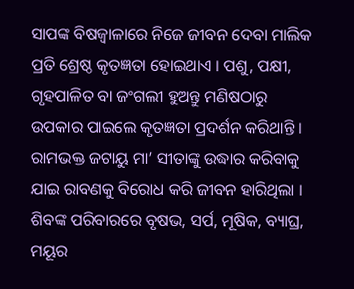ସାପଙ୍କ ବିଷଜ୍ୱାଳାରେ ନିଜେ ଜୀବନ ଦେବା ମାଲିକ ପ୍ରତି ଶ୍ରେଷ୍ଠ କୃତଜ୍ଞତା ହୋଇଥାଏ । ପଶୁ, ପକ୍ଷୀ, ଗୃହପାଳିତ ବା ଜଂଗଲୀ ହୁଅନ୍ତୁ ମଣିଷଠାରୁ ଉପକାର ପାଇଲେ କୃତଜ୍ଞତା ପ୍ରଦର୍ଶନ କରିଥାନ୍ତି । ରାମଭକ୍ତ ଜଟାୟୁ ମା’ ସୀତାଙ୍କୁ ଉଦ୍ଧାର କରିବାକୁ ଯାଇ ରାବଣକୁ ବିରୋଧ କରି ଜୀବନ ହାରିଥିଲା । ଶିବଙ୍କ ପରିବାରରେ ବୃଷଭ, ସର୍ପ, ମୂଷିକ, ବ୍ୟାଘ୍ର, ମୟୂର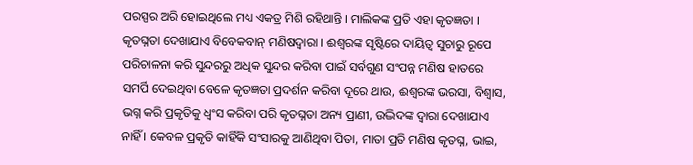ପରସ୍ପର ଅରି ହୋଇଥିଲେ ମଧ୍ୟ ଏକତ୍ର ମିଶି ରହିଥାନ୍ତି । ମାଲିକଙ୍କ ପ୍ରତି ଏହା କୃତଜ୍ଞତା । କୃତଘ୍ନତା ଦେଖାଯାଏ ବିବେକବାନ୍ ମଣିଷଦ୍ୱାରା । ଈଶ୍ୱରଙ୍କ ସୃଷ୍ଟିରେ ଦାୟିତ୍ୱ ସୁଚାରୁ ରୂପେ ପରିଚାଳନା କରି ସୁନ୍ଦରରୁ ଅଧିକ ସୁନ୍ଦର କରିବା ପାଇଁ ସର୍ବଗୁଣ ସଂପନ୍ନ ମଣିଷ ହାତରେ ସମର୍ପି ଦେଇଥିବା ବେଳେ କୃତଜ୍ଞତା ପ୍ରଦର୍ଶନ କରିବା ଦୂରେ ଥାଉ, ଈଶ୍ୱରଙ୍କ ଭରସା, ବିଶ୍ୱାସ, ଭଗ୍ନ କରି ପ୍ରକୃତିକୁ ଧ୍ୱଂସ କରିବା ପରି କୃତଘ୍ନତା ଅନ୍ୟ ପ୍ରାଣୀ, ଉଦ୍ଭିଦଙ୍କ ଦ୍ୱାରା ଦେଖାଯାଏ ନାହିଁ । କେବଳ ପ୍ରକୃତି କାହିଁକି ସଂସାରକୁ ଆଣିଥିବା ପିତା, ମାତା ପ୍ରତି ମଣିଷ କୃତଘ୍ନ, ଭାଇ,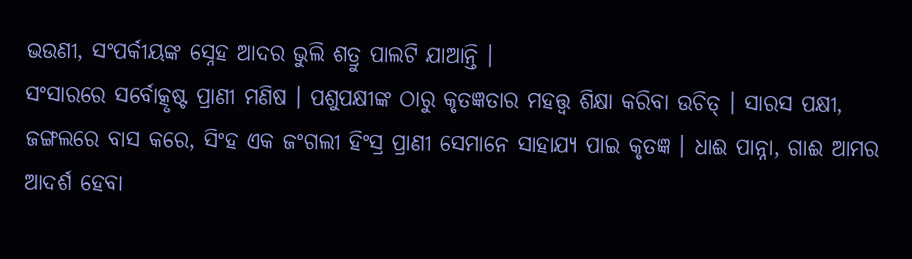ଭଉଣୀ, ସଂପର୍କୀୟଙ୍କ ସ୍ନେହ ଆଦର ଭୁଲି ଶତ୍ରୁ ପାଲଟି ଯାଆନ୍ତି ।
ସଂସାରରେ ସର୍ବୋତ୍କୃଷ୍ଟ ପ୍ରାଣୀ ମଣିଷ । ପଶୁପକ୍ଷୀଙ୍କ ଠାରୁ କୃତଜ୍ଞତାର ମହତ୍ତ୍ବ ଶିକ୍ଷା କରିବା ଉଚିତ୍ । ସାରସ ପକ୍ଷୀ, ଜଙ୍ଗଲରେ ବାସ କରେ, ସିଂହ ଏକ ଜଂଗଲୀ ହିଂସ୍ର ପ୍ରାଣୀ ସେମାନେ ସାହାଯ୍ୟ ପାଇ କୃତଜ୍ଞ । ଧାଈ ପାନ୍ନା, ଗାଈ ଆମର ଆଦର୍ଶ ହେବା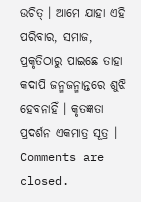ଉଚିତ୍ । ଆମେ ଯାହା ଏହି ପରିବାର, ସମାଜ, ପ୍ରକୃତିଠାରୁ ପାଇଛେ ତାହା କଦାପି ଜନ୍ମଜନ୍ମାନ୍ତରେ ଶୁଝି ହେବନାହିଁ । କୃତଜ୍ଞତା ପ୍ରଦର୍ଶନ ଏକମାତ୍ର ସୂତ୍ର ।
Comments are closed.